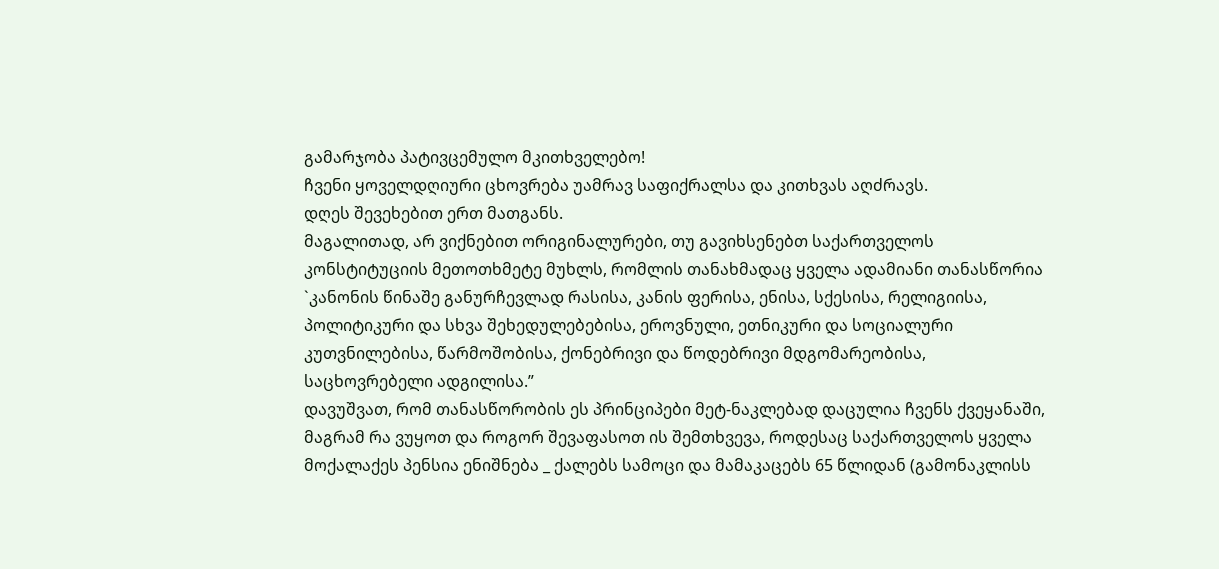გამარჯობა პატივცემულო მკითხველებო!
ჩვენი ყოველდღიური ცხოვრება უამრავ საფიქრალსა და კითხვას აღძრავს.
დღეს შევეხებით ერთ მათგანს.
მაგალითად, არ ვიქნებით ორიგინალურები, თუ გავიხსენებთ საქართველოს კონსტიტუციის მეთოთხმეტე მუხლს, რომლის თანახმადაც ყველა ადამიანი თანასწორია `კანონის წინაშე განურჩევლად რასისა, კანის ფერისა, ენისა, სქესისა, რელიგიისა, პოლიტიკური და სხვა შეხედულებებისა, ეროვნული, ეთნიკური და სოციალური კუთვნილებისა, წარმოშობისა, ქონებრივი და წოდებრივი მდგომარეობისა, საცხოვრებელი ადგილისა.”
დავუშვათ, რომ თანასწორობის ეს პრინციპები მეტ-ნაკლებად დაცულია ჩვენს ქვეყანაში, მაგრამ რა ვუყოთ და როგორ შევაფასოთ ის შემთხვევა, როდესაც საქართველოს ყველა მოქალაქეს პენსია ენიშნება _ ქალებს სამოცი და მამაკაცებს 65 წლიდან (გამონაკლისს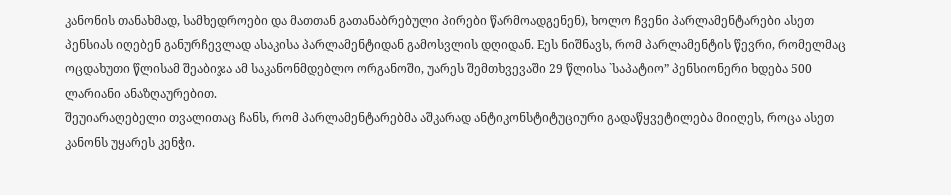კანონის თანახმად, სამხედროები და მათთან გათანაბრებული პირები წარმოადგენენ), ხოლო ჩვენი პარლამენტარები ასეთ პენსიას იღებენ განურჩევლად ასაკისა პარლამენტიდან გამოსვლის დღიდან. Eეს ნიშნავს, რომ პარლამენტის წევრი, რომელმაც ოცდახუთი წლისამ შეაბიჯა ამ საკანონმდებლო ორგანოში, უარეს შემთხვევაში 29 წლისა `საპატიო” პენსიონერი ხდება 500 ლარიანი ანაზღაურებით.
შეუიარაღებელი თვალითაც ჩანს, რომ პარლამენტარებმა აშკარად ანტიკონსტიტუციური გადაწყვეტილება მიიღეს, როცა ასეთ კანონს უყარეს კენჭი.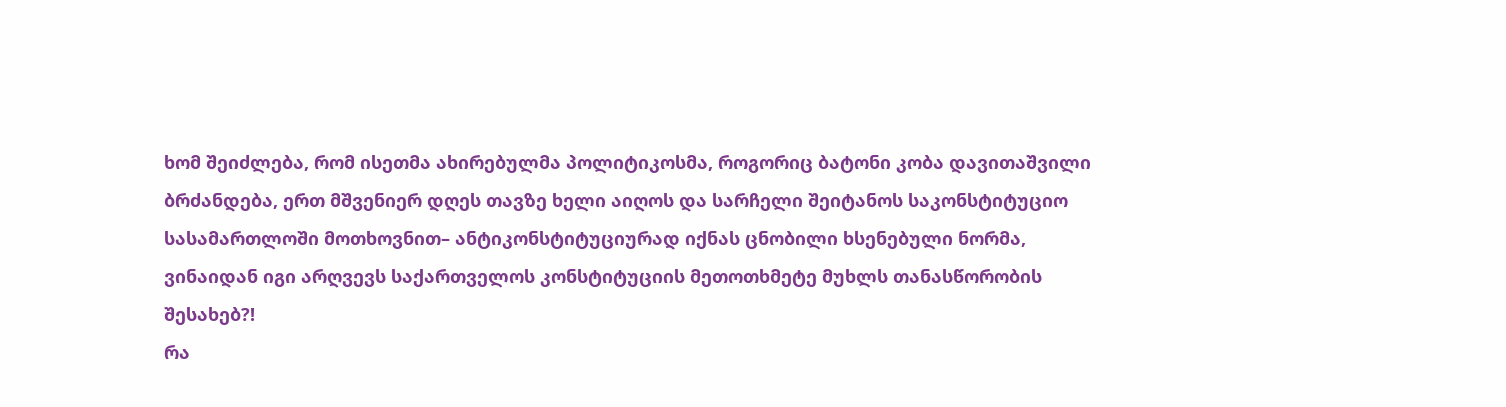ხომ შეიძლება, რომ ისეთმა ახირებულმა პოლიტიკოსმა, როგორიც ბატონი კობა დავითაშვილი ბრძანდება, ერთ მშვენიერ დღეს თავზე ხელი აიღოს და სარჩელი შეიტანოს საკონსტიტუციო სასამართლოში მოთხოვნით– ანტიკონსტიტუციურად იქნას ცნობილი ხსენებული ნორმა, ვინაიდან იგი არღვევს საქართველოს კონსტიტუციის მეთოთხმეტე მუხლს თანასწორობის შესახებ?!
რა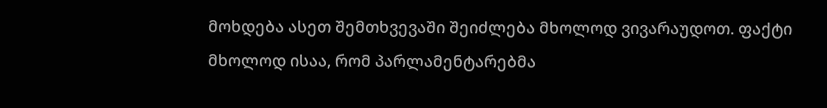მოხდება ასეთ შემთხვევაში შეიძლება მხოლოდ ვივარაუდოთ. ფაქტი მხოლოდ ისაა, რომ პარლამენტარებმა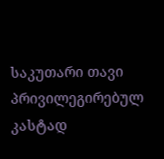საკუთარი თავი პრივილეგირებულ კასტად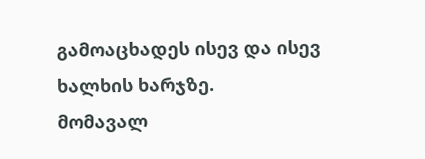გამოაცხადეს ისევ და ისევ ხალხის ხარჯზე.
მომავალ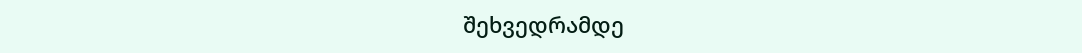შეხვედრამდე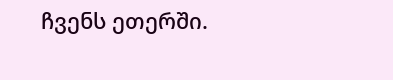ჩვენს ეთერში.